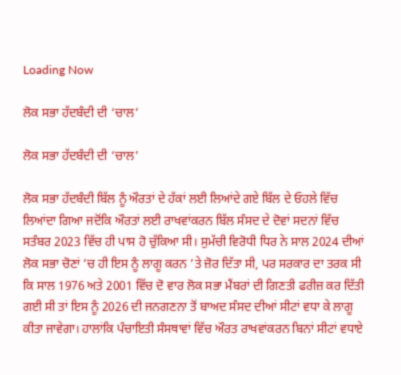Loading Now

ਲੋਕ ਸਭਾ ਹੱਦਬੰਦੀ ਦੀ ‘ਚਾਲ’

ਲੋਕ ਸਭਾ ਹੱਦਬੰਦੀ ਦੀ ‘ਚਾਲ’

ਲੋਕ ਸਭਾ ਹੱਦਬੰਦੀ ਬਿੱਲ ਨੂੰ ਔਰਤਾਂ ਦੇ ਹੱਕਾਂ ਲਈ ਲਿਆਂਦੇ ਗਏ ਬਿੱਲ ਦੇ ਓਹਲੇ ਵਿੱਚ ਲਿਆਂਦਾ ਗਿਆ ਜਦੋਂਕਿ ਔਰਤਾਂ ਲਈ ਰਾਖਵਾਂਕਰਨ ਬਿੱਲ ਸੰਸਦ ਦੇ ਦੋਵਾਂ ਸਦਨਾਂ ਵਿੱਚ ਸਤੰਬਰ 2023 ਵਿੱਚ ਹੀ ਪਾਸ ਹੋ ਚੁੱਕਿਆ ਸੀ। ਸੁਮੱਚੀ ਵਿਰੋਧੀ ਧਿਰ ਨੇ ਸਾਲ 2024 ਦੀਆਂ ਲੋਕ ਸਭਾ ਚੋਣਾਂ ’ਚ ਹੀ ਇਸ ਨੂੰ ਲਾਗੂ ਕਰਨ ’ਤੇ ਜ਼ੋਰ ਦਿੱਤਾ ਸੀ, ਪਰ ਸਰਕਾਰ ਦਾ ਤਰਕ ਸੀ ਕਿ ਸਾਲ 1976 ਅਤੇ 2001 ਵਿੱਚ ਦੋ ਵਾਰ ਲੋਕ ਸਭਾ ਮੈਂਬਰਾਂ ਦੀ ਗਿਣਤੀ ਫਰੀਜ਼ ਕਰ ਦਿੱਤੀ ਗਈ ਸੀ ਤਾਂ ਇਸ ਨੂੰ 2026 ਦੀ ਜਨਗਣਨਾ ਤੋਂ ਬਾਅਦ ਸੰਸਦ ਦੀਆਂ ਸੀਟਾਂ ਵਧਾ ਕੇ ਲਾਗੂ ਕੀਤਾ ਜਾਵੇਗਾ। ਹਾਲਾਂਕਿ ਪੰਚਾਇਤੀ ਸੰਸਥਾਵਾਂ ਵਿੱਚ ਔਰਤ ਰਾਖਵਾਂਕਰਨ ਬਿਨਾਂ ਸੀਟਾਂ ਵਧਾਏ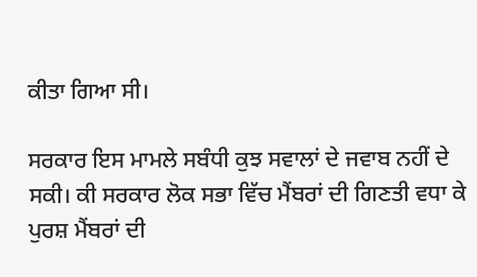ਕੀਤਾ ਗਿਆ ਸੀ।

ਸਰਕਾਰ ਇਸ ਮਾਮਲੇ ਸਬੰਧੀ ਕੁਝ ਸਵਾਲਾਂ ਦੇ ਜਵਾਬ ਨਹੀਂ ਦੇ ਸਕੀ। ਕੀ ਸਰਕਾਰ ਲੋਕ ਸਭਾ ਵਿੱਚ ਮੈਂਬਰਾਂ ਦੀ ਗਿਣਤੀ ਵਧਾ ਕੇ ਪੁਰਸ਼ ਮੈਂਬਰਾਂ ਦੀ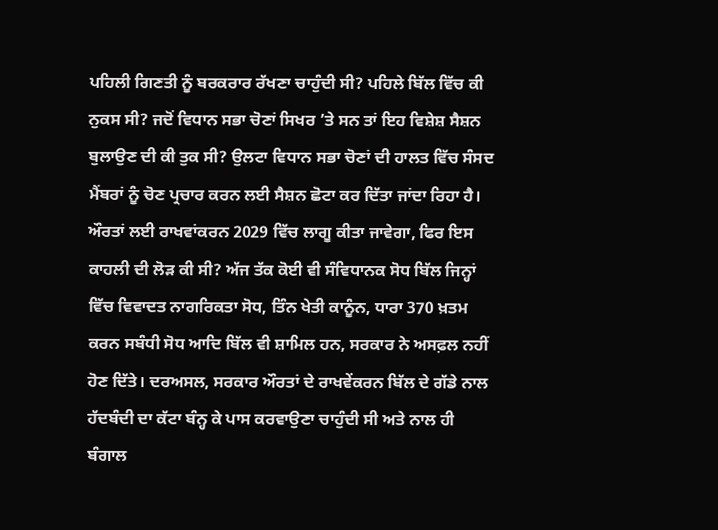ਪਹਿਲੀ ਗਿਣਤੀ ਨੂੰ ਬਰਕਰਾਰ ਰੱਖਣਾ ਚਾਹੁੰਦੀ ਸੀ? ਪਹਿਲੇ ਬਿੱਲ ਵਿੱਚ ਕੀ ਨੁਕਸ ਸੀ? ਜਦੋਂ ਵਿਧਾਨ ਸਭਾ ਚੋਣਾਂ ਸਿਖਰ ’ਤੇ ਸਨ ਤਾਂ ਇਹ ਵਿਸ਼ੇਸ਼ ਸੈਸ਼ਨ ਬੁਲਾਉਣ ਦੀ ਕੀ ਤੁਕ ਸੀ? ਉਲਟਾ ਵਿਧਾਨ ਸਭਾ ਚੋਣਾਂ ਦੀ ਹਾਲਤ ਵਿੱਚ ਸੰਸਦ ਮੈਂਬਰਾਂ ਨੂੰ ਚੋਣ ਪ੍ਰਚਾਰ ਕਰਨ ਲਈ ਸੈਸ਼ਨ ਛੋਟਾ ਕਰ ਦਿੱਤਾ ਜਾਂਦਾ ਰਿਹਾ ਹੈ। ਔਰਤਾਂ ਲਈ ਰਾਖਵਾਂਕਰਨ 2029 ਵਿੱਚ ਲਾਗੂ ਕੀਤਾ ਜਾਵੇਗਾ, ਫਿਰ ਇਸ ਕਾਹਲੀ ਦੀ ਲੋੜ ਕੀ ਸੀ? ਅੱਜ ਤੱਕ ਕੋਈ ਵੀ ਸੰਵਿਧਾਨਕ ਸੋਧ ਬਿੱਲ ਜਿਨ੍ਹਾਂ ਵਿੱਚ ਵਿਵਾਦਤ ਨਾਗਰਿਕਤਾ ਸੋਧ, ਤਿੰਨ ਖੇਤੀ ਕਾਨੂੰਨ, ਧਾਰਾ 370 ਖ਼ਤਮ ਕਰਨ ਸਬੰਧੀ ਸੋਧ ਆਦਿ ਬਿੱਲ ਵੀ ਸ਼ਾਮਿਲ ਹਨ, ਸਰਕਾਰ ਨੇ ਅਸਫ਼ਲ ਨਹੀਂ ਹੋਣ ਦਿੱਤੇ। ਦਰਅਸਲ, ਸਰਕਾਰ ਔਰਤਾਂ ਦੇ ਰਾਖਵੇਂਕਰਨ ਬਿੱਲ ਦੇ ਗੱਡੇ ਨਾਲ ਹੱਦਬੰਦੀ ਦਾ ਕੱਟਾ ਬੰਨ੍ਹ ਕੇ ਪਾਸ ਕਰਵਾਉਣਾ ਚਾਹੁੰਦੀ ਸੀ ਅਤੇ ਨਾਲ ਹੀ ਬੰਗਾਲ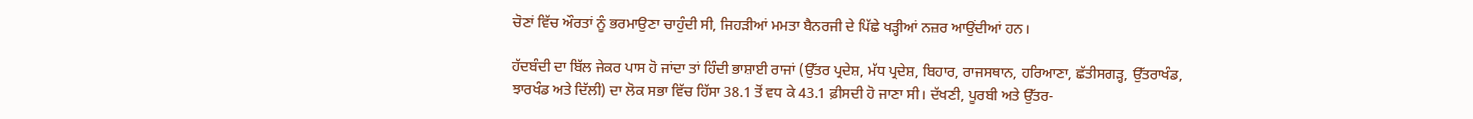ਚੋਣਾਂ ਵਿੱਚ ਔਰਤਾਂ ਨੂੰ ਭਰਮਾਉਣਾ ਚਾਹੁੰਦੀ ਸੀ, ਜਿਹੜੀਆਂ ਮਮਤਾ ਬੈਨਰਜੀ ਦੇ ਪਿੱਛੇ ਖੜ੍ਹੀਆਂ ਨਜ਼ਰ ਆਉਂਦੀਆਂ ਹਨ।

ਹੱਦਬੰਦੀ ਦਾ ਬਿੱਲ ਜੇਕਰ ਪਾਸ ਹੋ ਜਾਂਦਾ ਤਾਂ ਹਿੰਦੀ ਭਾਸ਼ਾਈ ਰਾਜਾਂ (ਉੱਤਰ ਪ੍ਰਦੇਸ਼, ਮੱਧ ਪ੍ਰਦੇਸ਼, ਬਿਹਾਰ, ਰਾਜਸਥਾਨ, ਹਰਿਆਣਾ, ਛੱਤੀਸਗੜ੍ਹ, ਉੱਤਰਾਖੰਡ, ਝਾਰਖੰਡ ਅਤੇ ਦਿੱਲੀ) ਦਾ ਲੋਕ ਸਭਾ ਵਿੱਚ ਹਿੱਸਾ 38.1 ਤੋਂ ਵਧ ਕੇ 43.1 ਫ਼ੀਸਦੀ ਹੋ ਜਾਣਾ ਸੀ। ਦੱਖਣੀ, ਪੂਰਬੀ ਅਤੇ ਉੱਤਰ-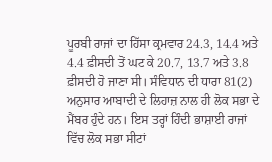ਪੂਰਬੀ ਰਾਜਾਂ ਦਾ ਹਿੱਸਾ ਕ੍ਰਮਵਾਰ 24.3, 14.4 ਅਤੇ 4.4 ਫ਼ੀਸਦੀ ਤੋਂ ਘਟ ਕੇ 20.7, 13.7 ਅਤੇ 3.8 ਫ਼ੀਸਦੀ ਹੋ ਜਾਣਾ ਸੀ। ਸੰਵਿਧਾਨ ਦੀ ਧਾਰਾ 81(2) ਅਨੁਸਾਰ ਆਬਾਦੀ ਦੇ ਲਿਹਾਜ਼ ਨਾਲ ਹੀ ਲੋਕ ਸਭਾ ਦੇ ਮੈਂਬਰ ਹੁੰਦੇ ਹਨ। ਇਸ ਤਰ੍ਹਾਂ ਹਿੰਦੀ ਭਾਸ਼ਾਈ ਰਾਜਾਂ ਵਿੱਚ ਲੋਕ ਸਭਾ ਸੀਟਾਂ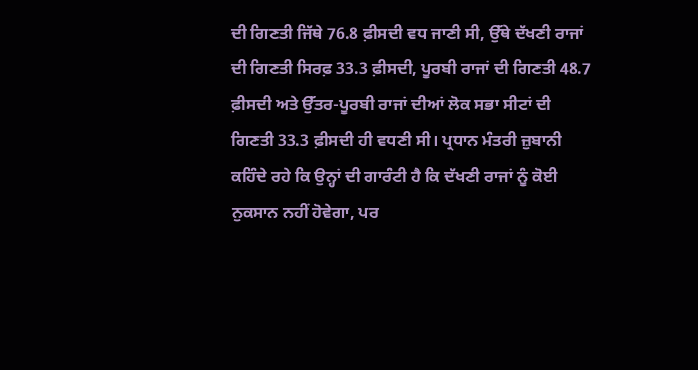ਦੀ ਗਿਣਤੀ ਜਿੱਥੇ 76.8 ਫ਼ੀਸਦੀ ਵਧ ਜਾਣੀ ਸੀ, ਉੱਥੇ ਦੱਖਣੀ ਰਾਜਾਂ ਦੀ ਗਿਣਤੀ ਸਿਰਫ਼ 33.3 ਫ਼ੀਸਦੀ, ਪੂਰਬੀ ਰਾਜਾਂ ਦੀ ਗਿਣਤੀ 48.7 ਫ਼ੀਸਦੀ ਅਤੇ ਉੱਤਰ-ਪੂਰਬੀ ਰਾਜਾਂ ਦੀਆਂ ਲੋਕ ਸਭਾ ਸੀਟਾਂ ਦੀ ਗਿਣਤੀ 33.3 ਫ਼ੀਸਦੀ ਹੀ ਵਧਣੀ ਸੀ। ਪ੍ਰਧਾਨ ਮੰਤਰੀ ਜ਼ੁਬਾਨੀ ਕਹਿੰਦੇ ਰਹੇ ਕਿ ਉਨ੍ਹਾਂ ਦੀ ਗਾਰੰਟੀ ਹੈ ਕਿ ਦੱਖਣੀ ਰਾਜਾਂ ਨੂੰ ਕੋਈ ਨੁਕਸਾਨ ਨਹੀਂ ਹੋਵੇਗਾ, ਪਰ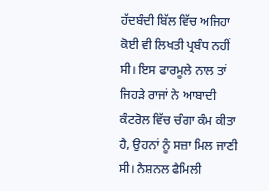ਹੱਦਬੰਦੀ ਬਿੱਲ ਵਿੱਚ ਅਜਿਹਾ ਕੋਈ ਵੀ ਲਿਖਤੀ ਪ੍ਰਬੰਧ ਨਹੀਂ ਸੀ। ਇਸ ਫਾਰਮੂਲੇ ਨਾਲ ਤਾਂ ਜਿਹੜੇ ਰਾਜਾਂ ਨੇ ਆਬਾਦੀ ਕੰਟਰੋਲ ਵਿੱਚ ਚੰਗਾ ਕੰਮ ਕੀਤਾ ਹੈ, ਉਹਨਾਂ ਨੂੰ ਸਜ਼ਾ ਮਿਲ ਜਾਣੀ ਸੀ। ਨੈਸ਼ਨਲ ਫੈਮਿਲੀ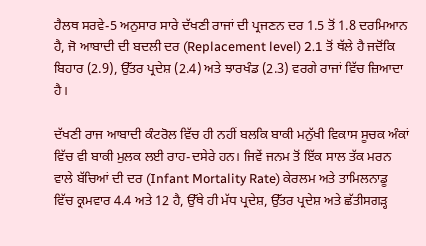ਹੈਲਥ ਸਰਵੇ-5 ਅਨੁਸਾਰ ਸਾਰੇ ਦੱਖਣੀ ਰਾਜਾਂ ਦੀ ਪ੍ਰਜਣਨ ਦਰ 1.5 ਤੋਂ 1.8 ਦਰਮਿਆਨ ਹੈ, ਜੋ ਆਬਾਦੀ ਦੀ ਬਦਲੀ ਦਰ (Replacement level) 2.1 ਤੋਂ ਥੱਲੇ ਹੈ ਜਦੋਂਕਿ ਬਿਹਾਰ (2.9), ਉੱਤਰ ਪ੍ਰਦੇਸ਼ (2.4) ਅਤੇ ਝਾਰਖੰਡ (2.3) ਵਰਗੇ ਰਾਜਾਂ ਵਿੱਚ ਜ਼ਿਆਦਾ ਹੈ।

ਦੱਖਣੀ ਰਾਜ ਆਬਾਦੀ ਕੰਟਰੋਲ ਵਿੱਚ ਹੀ ਨਹੀਂ ਬਲਕਿ ਬਾਕੀ ਮਨੁੱਖੀ ਵਿਕਾਸ ਸੂਚਕ ਅੰਕਾਂ ਵਿੱਚ ਵੀ ਬਾਕੀ ਮੁਲਕ ਲਈ ਰਾਹ-ਦਸੇਰੇ ਹਨ। ਜਿਵੇਂ ਜਨਮ ਤੋਂ ਇੱਕ ਸਾਲ ਤੱਕ ਮਰਨ ਵਾਲੇ ਬੱਚਿਆਂ ਦੀ ਦਰ (Infant Mortality Rate) ਕੇਰਲਮ ਅਤੇ ਤਾਮਿਲਨਾਡੂ ਵਿੱਚ ਕ੍ਰਮਵਾਰ 4.4 ਅਤੇ 12 ਹੈ, ਉੱਥੇ ਹੀ ਮੱਧ ਪ੍ਰਦੇਸ਼, ਉੱਤਰ ਪ੍ਰਦੇਸ਼ ਅਤੇ ਛੱਤੀਸਗੜ੍ਹ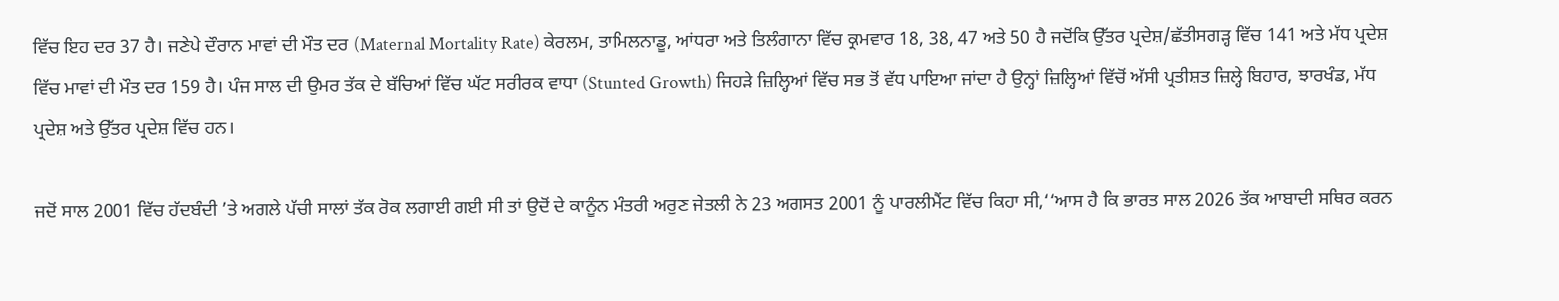ਵਿੱਚ ਇਹ ਦਰ 37 ਹੈ। ਜਣੇਪੇ ਦੌਰਾਨ ਮਾਵਾਂ ਦੀ ਮੌਤ ਦਰ (Maternal Mortality Rate) ਕੇਰਲਮ, ਤਾਮਿਲਨਾਡੂ, ਆਂਧਰਾ ਅਤੇ ਤਿਲੰਗਾਨਾ ਵਿੱਚ ਕ੍ਰਮਵਾਰ 18, 38, 47 ਅਤੇ 50 ਹੈ ਜਦੋਂਕਿ ਉੱਤਰ ਪ੍ਰਦੇਸ਼/ਛੱਤੀਸਗੜ੍ਹ ਵਿੱਚ 141 ਅਤੇ ਮੱਧ ਪ੍ਰਦੇਸ਼ ਵਿੱਚ ਮਾਵਾਂ ਦੀ ਮੌਤ ਦਰ 159 ਹੈ। ਪੰਜ ਸਾਲ ਦੀ ਉਮਰ ਤੱਕ ਦੇ ਬੱਚਿਆਂ ਵਿੱਚ ਘੱਟ ਸਰੀਰਕ ਵਾਧਾ (Stunted Growth) ਜਿਹੜੇ ਜ਼ਿਲ੍ਹਿਆਂ ਵਿੱਚ ਸਭ ਤੋਂ ਵੱਧ ਪਾਇਆ ਜਾਂਦਾ ਹੈ ਉਨ੍ਹਾਂ ਜ਼ਿਲ੍ਹਿਆਂ ਵਿੱਚੋਂ ਅੱਸੀ ਪ੍ਰਤੀਸ਼ਤ ਜ਼ਿਲ੍ਹੇ ਬਿਹਾਰ, ਝਾਰਖੰਡ, ਮੱਧ ਪ੍ਰਦੇਸ਼ ਅਤੇ ਉੱਤਰ ਪ੍ਰਦੇਸ਼ ਵਿੱਚ ਹਨ।

ਜਦੋਂ ਸਾਲ 2001 ਵਿੱਚ ਹੱਦਬੰਦੀ ’ਤੇ ਅਗਲੇ ਪੱਚੀ ਸਾਲਾਂ ਤੱਕ ਰੋਕ ਲਗਾਈ ਗਈ ਸੀ ਤਾਂ ਉਦੋਂ ਦੇ ਕਾਨੂੰਨ ਮੰਤਰੀ ਅਰੁਣ ਜੇਤਲੀ ਨੇ 23 ਅਗਸਤ 2001 ਨੂੰ ਪਾਰਲੀਮੈਂਟ ਵਿੱਚ ਕਿਹਾ ਸੀ,‘‘ਆਸ ਹੈ ਕਿ ਭਾਰਤ ਸਾਲ 2026 ਤੱਕ ਆਬਾਦੀ ਸਥਿਰ ਕਰਨ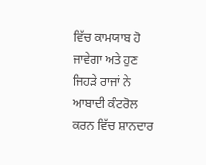ਵਿੱਚ ਕਾਮਯਾਬ ਹੋ ਜਾਵੇਗਾ ਅਤੇ ਹੁਣ ਜਿਹੜੇ ਰਾਜਾਂ ਨੇ ਆਬਾਦੀ ਕੰਟਰੋਲ ਕਰਨ ਵਿੱਚ ਸ਼ਾਨਦਾਰ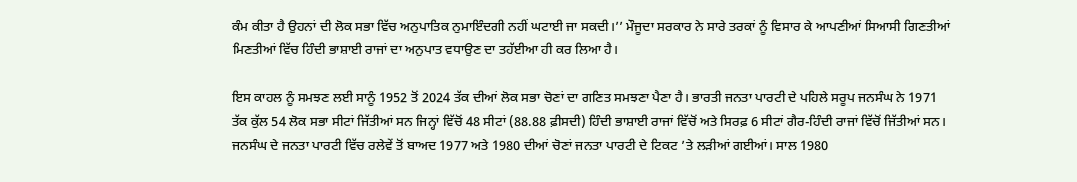ਕੰਮ ਕੀਤਾ ਹੈ ਉਹਨਾਂ ਦੀ ਲੋਕ ਸਭਾ ਵਿੱਚ ਅਨੁਪਾਤਿਕ ਨੁਮਾਇੰਦਗੀ ਨਹੀਂ ਘਟਾਈ ਜਾ ਸਕਦੀ।’’ ਮੌਜੂਦਾ ਸਰਕਾਰ ਨੇ ਸਾਰੇ ਤਰਕਾਂ ਨੂੰ ਵਿਸਾਰ ਕੇ ਆਪਣੀਆਂ ਸਿਆਸੀ ਗਿਣਤੀਆਂ ਮਿਣਤੀਆਂ ਵਿੱਚ ਹਿੰਦੀ ਭਾਸ਼ਾਈ ਰਾਜਾਂ ਦਾ ਅਨੁਪਾਤ ਵਧਾਉਣ ਦਾ ਤਹੱਈਆ ਹੀ ਕਰ ਲਿਆ ਹੈ।

ਇਸ ਕਾਹਲ ਨੂੰ ਸਮਝਣ ਲਈ ਸਾਨੂੰ 1952 ਤੋਂ 2024 ਤੱਕ ਦੀਆਂ ਲੋਕ ਸਭਾ ਚੋਣਾਂ ਦਾ ਗਣਿਤ ਸਮਝਣਾ ਪੈਣਾ ਹੈ। ਭਾਰਤੀ ਜਨਤਾ ਪਾਰਟੀ ਦੇ ਪਹਿਲੇ ਸਰੂਪ ਜਨਸੰਘ ਨੇ 1971 ਤੱਕ ਕੁੱਲ 54 ਲੋਕ ਸਭਾ ਸੀਟਾਂ ਜਿੱਤੀਆਂ ਸਨ ਜਿਨ੍ਹਾਂ ਵਿੱਚੋਂ 48 ਸੀਟਾਂ (88.88 ਫ਼ੀਸਦੀ) ਹਿੰਦੀ ਭਾਸ਼ਾਈ ਰਾਜਾਂ ਵਿੱਚੋਂ ਅਤੇ ਸਿਰਫ਼ 6 ਸੀਟਾਂ ਗੈਰ-ਹਿੰਦੀ ਰਾਜਾਂ ਵਿੱਚੋਂ ਜਿੱਤੀਆਂ ਸਨ। ਜਨਸੰਘ ਦੇ ਜਨਤਾ ਪਾਰਟੀ ਵਿੱਚ ਰਲੇਵੇਂ ਤੋਂ ਬਾਅਦ 1977 ਅਤੇ 1980 ਦੀਆਂ ਚੋਣਾਂ ਜਨਤਾ ਪਾਰਟੀ ਦੇ ਟਿਕਟ ’ਤੇ ਲੜੀਆਂ ਗਈਆਂ। ਸਾਲ 1980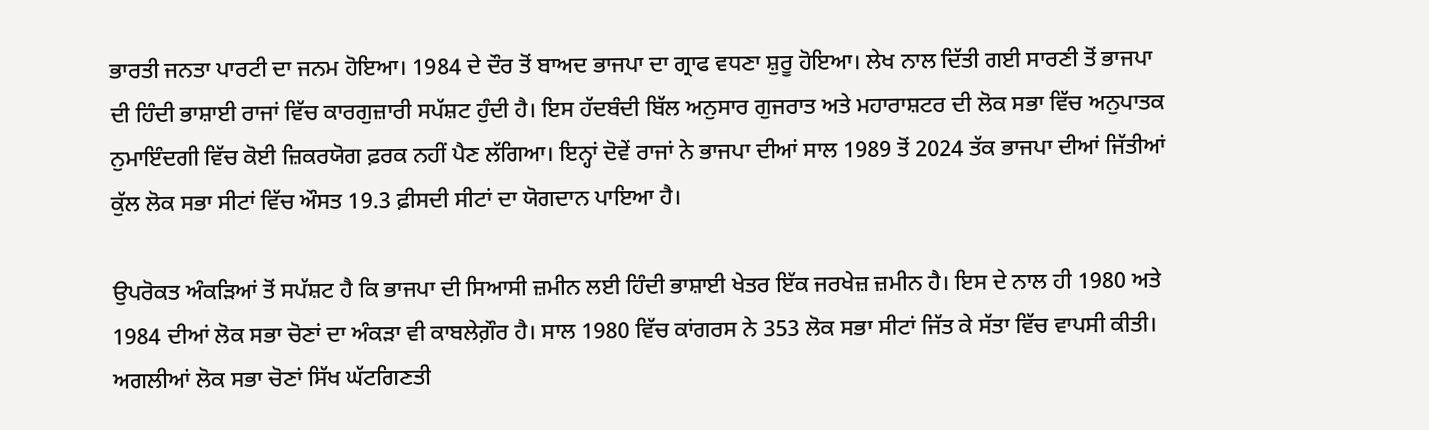ਭਾਰਤੀ ਜਨਤਾ ਪਾਰਟੀ ਦਾ ਜਨਮ ਹੋਇਆ। 1984 ਦੇ ਦੌਰ ਤੋਂ ਬਾਅਦ ਭਾਜਪਾ ਦਾ ਗ੍ਰਾਫ ਵਧਣਾ ਸ਼ੁਰੂ ਹੋਇਆ। ਲੇਖ ਨਾਲ ਦਿੱਤੀ ਗਈ ਸਾਰਣੀ ਤੋਂ ਭਾਜਪਾ ਦੀ ਹਿੰਦੀ ਭਾਸ਼ਾਈ ਰਾਜਾਂ ਵਿੱਚ ਕਾਰਗੁਜ਼ਾਰੀ ਸਪੱਸ਼ਟ ਹੁੰਦੀ ਹੈ। ਇਸ ਹੱਦਬੰਦੀ ਬਿੱਲ ਅਨੁਸਾਰ ਗੁਜਰਾਤ ਅਤੇ ਮਹਾਰਾਸ਼ਟਰ ਦੀ ਲੋਕ ਸਭਾ ਵਿੱਚ ਅਨੁਪਾਤਕ ਨੁਮਾਇੰਦਗੀ ਵਿੱਚ ਕੋਈ ਜ਼ਿਕਰਯੋਗ ਫ਼ਰਕ ਨਹੀਂ ਪੈਣ ਲੱਗਿਆ। ਇਨ੍ਹਾਂ ਦੋਵੇਂ ਰਾਜਾਂ ਨੇ ਭਾਜਪਾ ਦੀਆਂ ਸਾਲ 1989 ਤੋਂ 2024 ਤੱਕ ਭਾਜਪਾ ਦੀਆਂ ਜਿੱਤੀਆਂ ਕੁੱਲ ਲੋਕ ਸਭਾ ਸੀਟਾਂ ਵਿੱਚ ਔਸਤ 19.3 ਫ਼ੀਸਦੀ ਸੀਟਾਂ ਦਾ ਯੋਗਦਾਨ ਪਾਇਆ ਹੈ।

ਉਪਰੋਕਤ ਅੰਕੜਿਆਂ ਤੋਂ ਸਪੱਸ਼ਟ ਹੈ ਕਿ ਭਾਜਪਾ ਦੀ ਸਿਆਸੀ ਜ਼ਮੀਨ ਲਈ ਹਿੰਦੀ ਭਾਸ਼ਾਈ ਖੇਤਰ ਇੱਕ ਜਰਖੇਜ਼ ਜ਼ਮੀਨ ਹੈ। ਇਸ ਦੇ ਨਾਲ ਹੀ 1980 ਅਤੇ 1984 ਦੀਆਂ ਲੋਕ ਸਭਾ ਚੋਣਾਂ ਦਾ ਅੰਕੜਾ ਵੀ ਕਾਬਲੇਗ਼ੌਰ ਹੈ। ਸਾਲ 1980 ਵਿੱਚ ਕਾਂਗਰਸ ਨੇ 353 ਲੋਕ ਸਭਾ ਸੀਟਾਂ ਜਿੱਤ ਕੇ ਸੱਤਾ ਵਿੱਚ ਵਾਪਸੀ ਕੀਤੀ। ਅਗਲੀਆਂ ਲੋਕ ਸਭਾ ਚੋਣਾਂ ਸਿੱਖ ਘੱਟਗਿਣਤੀ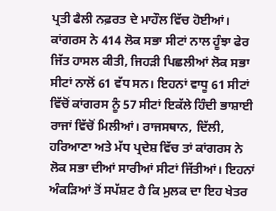ਪ੍ਰਤੀ ਫੈਲੀ ਨਫ਼ਰਤ ਦੇ ਮਾਹੌਲ ਵਿੱਚ ਹੋਈਆਂ। ਕਾਂਗਰਸ ਨੇ 414 ਲੋਕ ਸਭਾ ਸੀਟਾਂ ਨਾਲ ਹੂੰਝਾ ਫੇਰ ਜਿੱਤ ਹਾਸਲ ਕੀਤੀ, ਜਿਹੜੀ ਪਿਛਲੀਆਂ ਲੋਕ ਸਭਾ ਸੀਟਾਂ ਨਾਲੋਂ 61 ਵੱਧ ਸਨ। ਇਹਨਾਂ ਵਾਧੂ 61 ਸੀਟਾਂ ਵਿੱਚੋਂ ਕਾਂਗਰਸ ਨੂੰ 57 ਸੀਟਾਂ ਇਕੱਲੇ ਹਿੰਦੀ ਭਾਸ਼ਾਈ ਰਾਜਾਂ ਵਿੱਚੋਂ ਮਿਲੀਆਂ। ਰਾਜਸਥਾਨ, ਦਿੱਲੀ, ਹਰਿਆਣਾ ਅਤੇ ਮੱਧ ਪ੍ਰਦੇਸ਼ ਵਿੱਚ ਤਾਂ ਕਾਂਗਰਸ ਨੇ ਲੋਕ ਸਭਾ ਦੀਆਂ ਸਾਰੀਆਂ ਸੀਟਾਂ ਜਿੱਤੀਆਂ। ਇਹਨਾਂ ਅੰਕੜਿਆਂ ਤੋਂ ਸਪੱਸ਼ਟ ਹੈ ਕਿ ਮੁਲਕ ਦਾ ਇਹ ਖੇਤਰ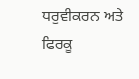ਧਰੁਵੀਕਰਨ ਅਤੇ ਫਿਰਕੂ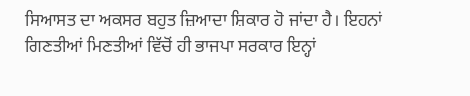ਸਿਆਸਤ ਦਾ ਅਕਸਰ ਬਹੁਤ ਜ਼ਿਆਦਾ ਸ਼ਿਕਾਰ ਹੋ ਜਾਂਦਾ ਹੈ। ਇਹਨਾਂ ਗਿਣਤੀਆਂ ਮਿਣਤੀਆਂ ਵਿੱਚੋਂ ਹੀ ਭਾਜਪਾ ਸਰਕਾਰ ਇਨ੍ਹਾਂ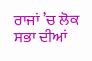ਰਾਜਾਂ ’ਚ ਲੋਕ ਸਭਾ ਦੀਆਂ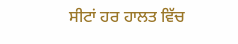ਸੀਟਾਂ ਹਰ ਹਾਲਤ ਵਿੱਚ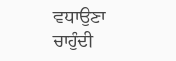ਵਧਾਉਣਾ ਚਾਹੁੰਦੀ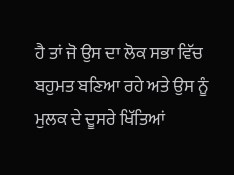ਹੈ ਤਾਂ ਜੋ ਉਸ ਦਾ ਲੋਕ ਸਭਾ ਵਿੱਚ ਬਹੁਮਤ ਬਣਿਆ ਰਹੇ ਅਤੇ ਉਸ ਨੂੰ ਮੁਲਕ ਦੇ ਦੂਸਰੇ ਖਿੱਤਿਆਂ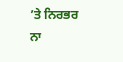’ਤੇ ਨਿਰਭਰ ਨਾ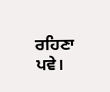ਰਹਿਣਾ ਪਵੇ।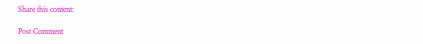Share this content:

Post Comment